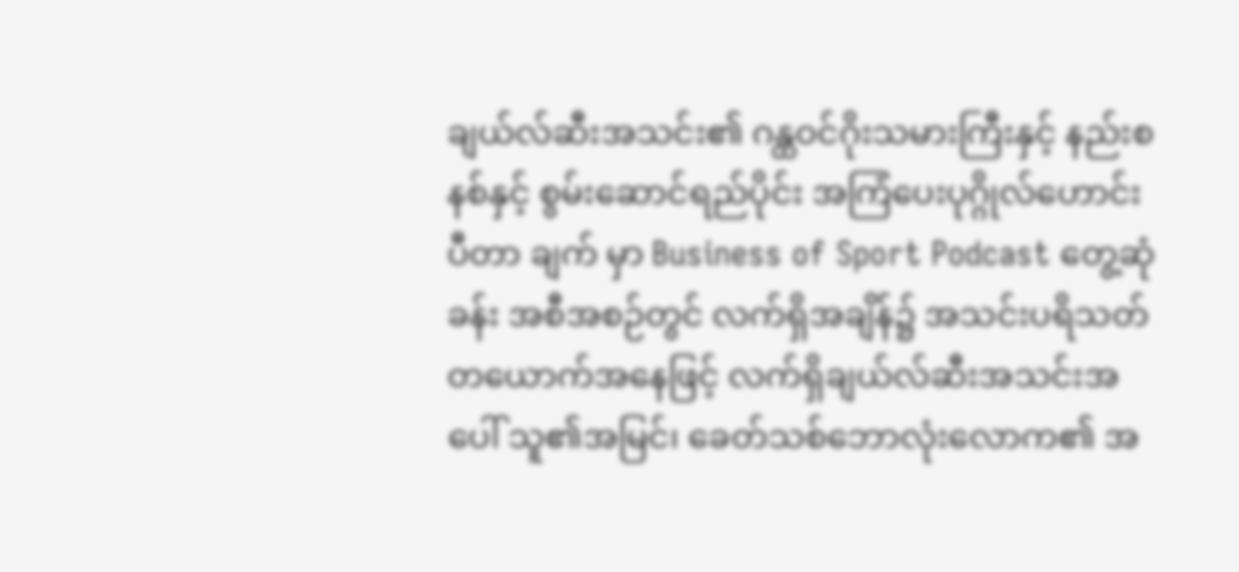ချယ်လ်ဆီးအသင်း၏ ဂန္ထဝင်ဂိုးသမားကြီးနှင့် နည်းစနစ်နှင့် စွမ်းဆောင်ရည်ပိုင်း အကြံပေးပုဂ္ဂိုလ်ဟောင်း ပီတာ ချက် မှာ Business of Sport Podcast တွေ့ဆုံခန်း အစီအစဉ်တွင် လက်ရှိအချိန်၌ အသင်းပရိသတ် တယောက်အနေဖြင့် လက်ရှိချယ်လ်ဆီးအသင်းအပေါ် သူ၏အမြင်၊ ခေတ်သစ်ဘောလုံးလောက၏ အ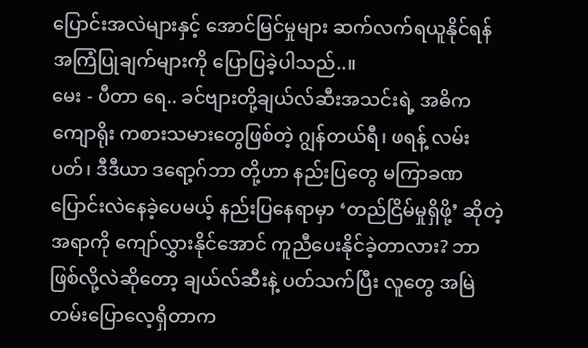ပြောင်းအလဲများနှင့် အောင်မြင်မှုများ ဆက်လက်ရယူနိုင်ရန် အကြံပြုချက်များကို ပြောပြခဲ့ပါသည်..။
မေး - ပီတာ ရေ.. ခင်ဗျားတို့ချယ်လ်ဆီးအသင်းရဲ့ အဓိကကျောရိုး ကစားသမားတွေဖြစ်တဲ့ ဂျွန်တယ်ရီ၊ ဖရန့် လမ်းပတ်၊ ဒီဒီယာ ဒရော့ဂ်ဘာ တို့ဟာ နည်းပြတွေ မကြာခဏ ပြောင်းလဲနေခဲ့ပေမယ့် နည်းပြနေရာမှာ ‘တည်ငြိမ်မှုရှိဖို့’ ဆိုတဲ့အရာကို ကျော်လွှားနိုင်အောင် ကူညီပေးနိုင်ခဲ့တာလား? ဘာဖြစ်လို့လဲဆိုတော့ ချယ်လ်ဆီးနဲ့ ပတ်သက်ပြီး လူတွေ အမြဲတမ်းပြောလေ့ရှိတာက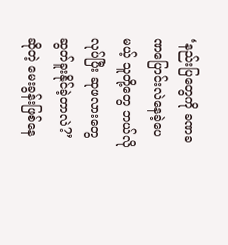‘နည်းပြတွေကို ခဏခဏပြောင်းလဲနေခဲ့ပေမယ့် သူတို့တွေ ဘယ်လိုလုပ်ပြီး ဆုဖလားတွေ ဆွတ်ခူးနိုင်ခဲ့တာလဲ?’ ဆိုတဲ့ မေးခွန်းဖြစ်နေ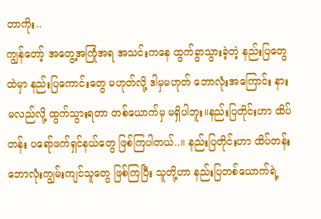တာကိုး..
ကျွန်တော့် အတွေ့အကြုံအရ အသင်းကနေ ထွက်ခွာသွားခဲ့တဲ့ နည်းပြတွေထဲမှာ နည်းပြကောင်းတွေ မဟုတ်လို့ ဒါမှမဟုတ် ဘောလုံးအကြောင်း နားမလည်လို့ ထွက်သွားရတာ တစ်ယောက်မှ မရှိပါဘူး။နည်းပြတိုင်းဟာ ထိပ်တန်း ပရော်ဖက်ရှင်နယ်တွေ ဖြစ်ကြပါတယ်..။ နည်းပြတိုင်းဟာ ထိပ်တန်း ဘောလုံးကျွမ်းကျင်သူတွေ ဖြစ်ကြပြီး သူတို့ဟာ နည်းပြတစ်ယောက်ရဲ့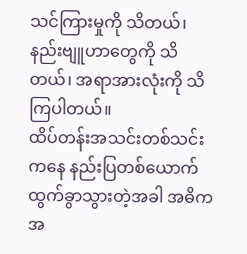သင်ကြားမှုကို သိတယ်၊ နည်းဗျူဟာတွေကို သိတယ်၊ အရာအားလုံးကို သိကြပါတယ်။
ထိပ်တန်းအသင်းတစ်သင်းကနေ နည်းပြတစ်ယောက် ထွက်ခွာသွားတဲ့အခါ အဓိကအ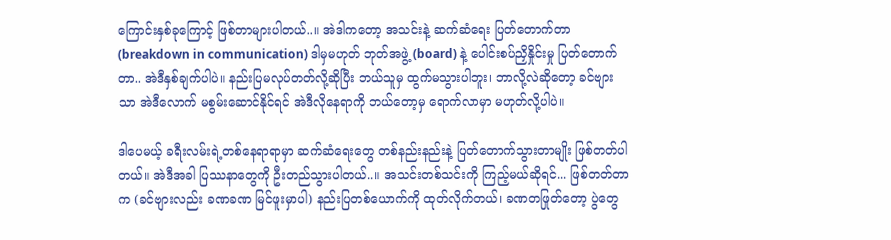ကြောင်းနှစ်ခုကြောင့် ဖြစ်တာများပါတယ်..။ အဲဒါကတော့ အသင်းနဲ့ ဆက်ဆံရေး ပြတ်တောက်တာ (breakdown in communication) ဒါမှမဟုတ် ဘုတ်အဖွဲ့ (board) နဲ့ ပေါင်းစပ်ညှိနှိုင်းမှု ပြတ်တောက်တာ.. အဲဒီနှစ်ချက်ပါပဲ။ နည်းပြမလုပ်တတ်လို့ဆိုပြီး ဘယ်သူမှ ထွက်မသွားပါဘူး၊ ဘာလို့လဲဆိုတော့ ခင်ဗျားသာ အဲဒီလောက် မစွမ်းဆောင်နိုင်ရင် အဲဒီလိုနေရာကို ဘယ်တော့မှ ရောက်လာမှာ မဟုတ်လို့ပါပဲ။

ဒါပေမယ့် ခရီးလမ်းရဲ့တစ်နေရာရာမှာ ဆက်ဆံရေးတွေ တစ်နည်းနည်းနဲ့ ပြတ်တောက်သွားတာမျိုး ဖြစ်တတ်ပါတယ်။ အဲဒီအခါ ပြဿနာတွေကို ဦးတည်သွားပါတယ်..။ အသင်းတစ်သင်းကို ကြည့်မယ်ဆိုရင်... ဖြစ်တတ်တာက (ခင်ဗျားလည်း ခဏခဏ မြင်ဖူးမှာပါ) နည်းပြတစ်ယောက်ကို ထုတ်လိုက်တယ်၊ ခဏတဖြုတ်တော့ ပွဲတွေ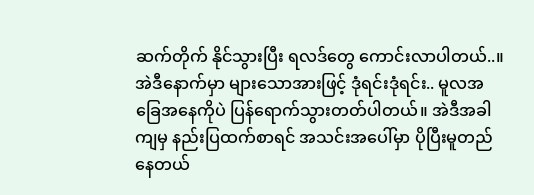ဆက်တိုက် နိုင်သွားပြီး ရလဒ်တွေ ကောင်းလာပါတယ်..။ အဲဒီနောက်မှာ များသောအားဖြင့် ဒုံရင်းဒုံရင်း.. မူလအခြေအနေကိုပဲ ပြန်ရောက်သွားတတ်ပါတယ်။ အဲဒီအခါကျမှ နည်းပြထက်စာရင် အသင်းအပေါ်မှာ ပိုပြီးမူတည်နေတယ်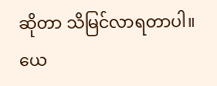ဆိုတာ သိမြင်လာရတာပါ။
ယေ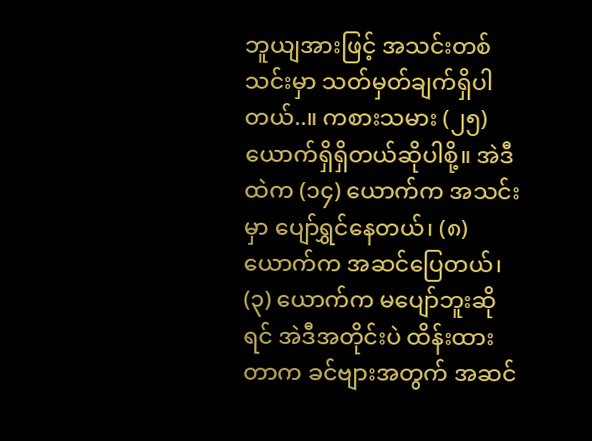ဘူယျအားဖြင့် အသင်းတစ်သင်းမှာ သတ်မှတ်ချက်ရှိပါတယ်..။ ကစားသမား (၂၅) ယောက်ရှိရှိတယ်ဆိုပါစို့။ အဲဒီထဲက (၁၄) ယောက်က အသင်းမှာ ပျော်ရွှင်နေတယ်၊ (၈) ယောက်က အဆင်ပြေတယ်၊ (၃) ယောက်က မပျော်ဘူးဆိုရင် အဲဒီအတိုင်းပဲ ထိန်းထားတာက ခင်ဗျားအတွက် အဆင်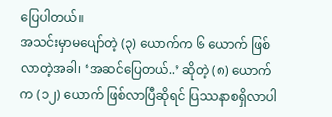ပြေပါတယ်။
အသင်းမှာမပျော်တဲ့ (၃) ယောက်က ၆ ယောက် ဖြစ်လာတဲ့အခါ၊ ‘အဆင်ပြေတယ်..’ ဆိုတဲ့ (၈) ယောက်က (၁၂) ယောက် ဖြစ်လာပြီဆိုရင် ပြဿနာစရှိလာပါ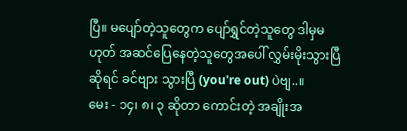ပြီ။ မပျော်တဲ့သူတွေက ပျော်ရွှင်တဲ့သူတွေ ဒါမှမဟုတ် အဆင်ပြေနေတဲ့သူတွေအပေါ် လွှမ်းမိုးသွားပြီဆိုရင် ခင်ဗျား သွားပြီ (you're out) ပဲဗျ..။
မေး - ၁၄၊ ၈၊ ၃ ဆိုတာ ကောင်းတဲ့ အချိုးအ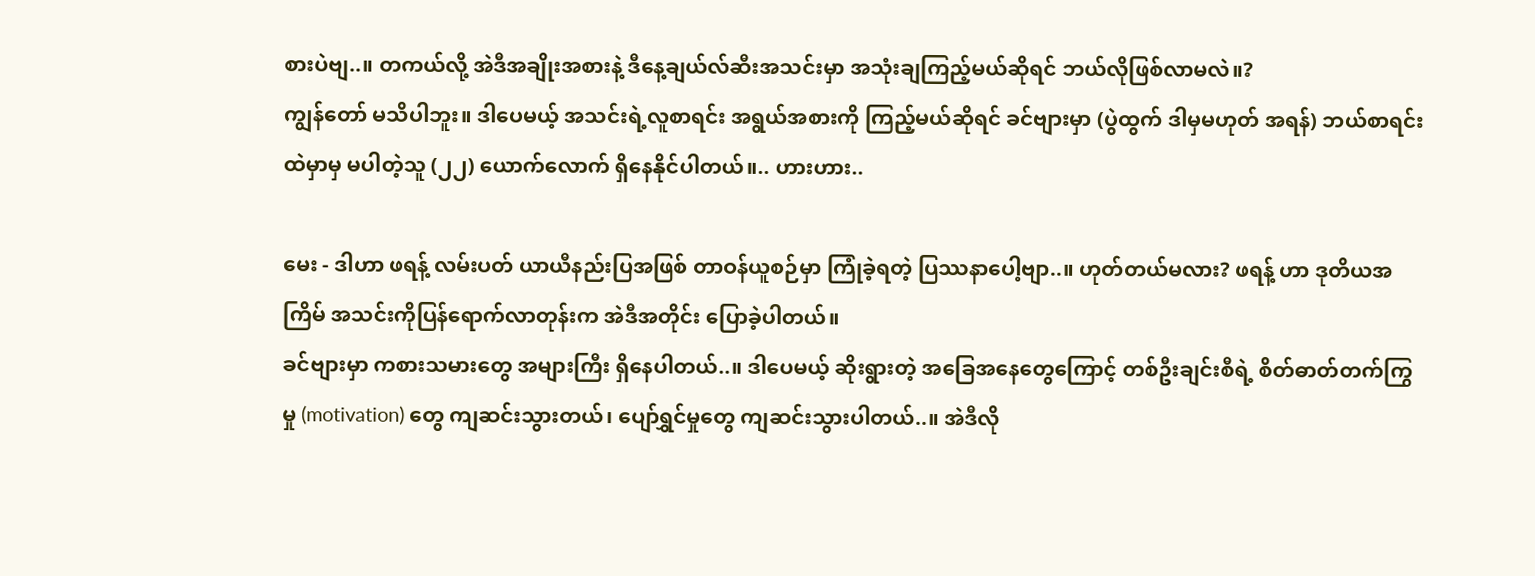စားပဲဗျ..။ တကယ်လို့ အဲဒီအချိုးအစားနဲ့ ဒီနေ့ချယ်လ်ဆီးအသင်းမှာ အသုံးချကြည့်မယ်ဆိုရင် ဘယ်လိုဖြစ်လာမလဲ။?
ကျွန်တော် မသိပါဘူး။ ဒါပေမယ့် အသင်းရဲ့လူစာရင်း အရွယ်အစားကို ကြည့်မယ်ဆိုရင် ခင်ဗျားမှာ (ပွဲထွက် ဒါမှမဟုတ် အရန်) ဘယ်စာရင်းထဲမှာမှ မပါတဲ့သူ (၂၂) ယောက်လောက် ရှိနေနိုင်ပါတယ်။.. ဟားဟား..

မေး - ဒါဟာ ဖရန့် လမ်းပတ် ယာယီနည်းပြအဖြစ် တာဝန်ယူစဉ်မှာ ကြုံခဲ့ရတဲ့ ပြဿနာပေါ့ဗျာ..။ ဟုတ်တယ်မလား? ဖရန့် ဟာ ဒုတိယအကြိမ် အသင်းကိုပြန်ရောက်လာတုန်းက အဲဒီအတိုင်း ပြောခဲ့ပါတယ်။
ခင်ဗျားမှာ ကစားသမားတွေ အများကြီး ရှိနေပါတယ်..။ ဒါပေမယ့် ဆိုးရွားတဲ့ အခြေအနေတွေကြောင့် တစ်ဦးချင်းစီရဲ့ စိတ်ဓာတ်တက်ကြွမှု (motivation) တွေ ကျဆင်းသွားတယ်၊ ပျော်ရွှင်မှုတွေ ကျဆင်းသွားပါတယ်..။ အဲဒီလို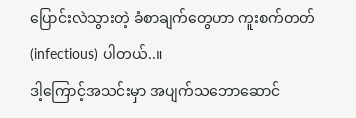ပြောင်းလဲသွားတဲ့ ခံစာချက်တွေဟာ ကူးစက်တတ် (infectious) ပါတယ်..။
ဒါ့ကြောင့်အသင်းမှာ အပျက်သဘောဆောင်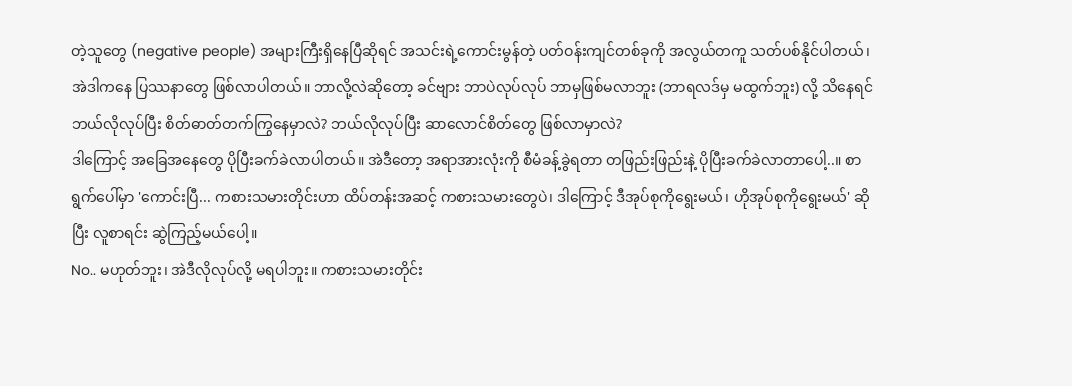တဲ့သူတွေ (negative people) အများကြီးရှိနေပြီဆိုရင် အသင်းရဲ့ကောင်းမွန်တဲ့ ပတ်ဝန်းကျင်တစ်ခုကို အလွယ်တကူ သတ်ပစ်နိုင်ပါတယ်၊ အဲဒါကနေ ပြဿနာတွေ ဖြစ်လာပါတယ်။ ဘာလို့လဲဆိုတော့ ခင်ဗျား ဘာပဲလုပ်လုပ် ဘာမှဖြစ်မလာဘူး (ဘာရလဒ်မှ မထွက်ဘူး) လို့ သိနေရင် ဘယ်လိုလုပ်ပြီး စိတ်ဓာတ်တက်ကြွနေမှာလဲ? ဘယ်လိုလုပ်ပြီး ဆာလောင်စိတ်တွေ ဖြစ်လာမှာလဲ?
ဒါကြောင့် အခြေအနေတွေ ပိုပြီးခက်ခဲလာပါတယ်။ အဲဒီတော့ အရာအားလုံးကို စီမံခန့်ခွဲရတာ တဖြည်းဖြည်းနဲ့ ပိုပြီးခက်ခဲလာတာပေါ့..။ စာရွက်ပေါ်မှာ 'ကောင်းပြီ... ကစားသမားတိုင်းဟာ ထိပ်တန်းအဆင့် ကစားသမားတွေပဲ၊ ဒါကြောင့် ဒီအုပ်စုကိုရွေးမယ်၊ ဟိုအုပ်စုကိုရွေးမယ်' ဆိုပြီး လူစာရင်း ဆွဲကြည့်မယ်ပေါ့။
No.. မဟုတ်ဘူး၊ အဲဒီလိုလုပ်လို့ မရပါဘူး။ ကစားသမားတိုင်း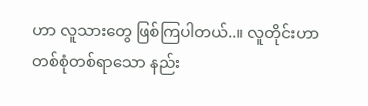ဟာ လူသားတွေ ဖြစ်ကြပါတယ်..။ လူတိုင်းဟာ တစ်စုံတစ်ရာသော နည်း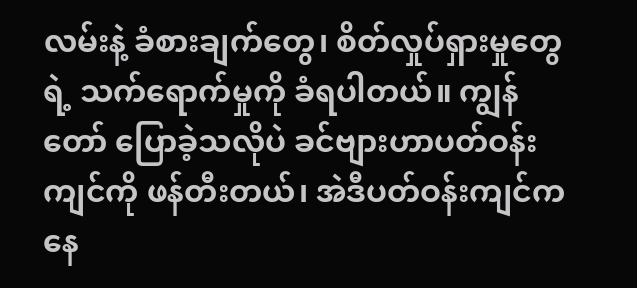လမ်းနဲ့ ခံစားချက်တွေ၊ စိတ်လှုပ်ရှားမှုတွေရဲ့ သက်ရောက်မှုကို ခံရပါတယ်။ ကျွန်တော် ပြောခဲ့သလိုပဲ ခင်ဗျားဟာပတ်ဝန်းကျင်ကို ဖန်တီးတယ်၊ အဲဒီပတ်ဝန်းကျင်ကနေ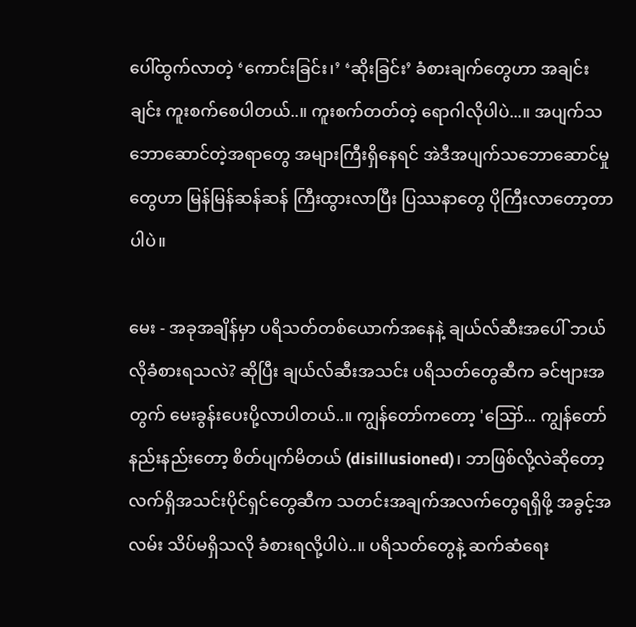ပေါ်ထွက်လာတဲ့ ‘ကောင်းခြင်း၊’ ‘ဆိုးခြင်း’ ခံစားချက်တွေဟာ အချင်းချင်း ကူးစက်စေပါတယ်..။ ကူးစက်တတ်တဲ့ ရောဂါလိုပါပဲ...။ အပျက်သဘောဆောင်တဲ့အရာတွေ အများကြီးရှိနေရင် အဲဒီအပျက်သဘောဆောင်မှုတွေဟာ မြန်မြန်ဆန်ဆန် ကြီးထွားလာပြီး ပြဿနာတွေ ပိုကြီးလာတော့တာပါပဲ။

မေး - အခုအချိန်မှာ ပရိသတ်တစ်ယောက်အနေနဲ့ ချယ်လ်ဆီးအပေါ် ဘယ်လိုခံစားရသလဲ? ဆိုပြီး ချယ်လ်ဆီးအသင်း ပရိသတ်တွေဆီက ခင်ဗျားအတွက် မေးခွန်းပေးပို့လာပါတယ်..။ ကျွန်တော်ကတော့ 'ဪ... ကျွန်တော် နည်းနည်းတော့ စိတ်ပျက်မိတယ် (disillusioned)၊ ဘာဖြစ်လို့လဲဆိုတော့ လက်ရှိအသင်းပိုင်ရှင်တွေဆီက သတင်းအချက်အလက်တွေရရှိဖို့ အခွင့်အလမ်း သိပ်မရှိသလို ခံစားရလို့ပါပဲ..။ ပရိသတ်တွေနဲ့ ဆက်ဆံရေး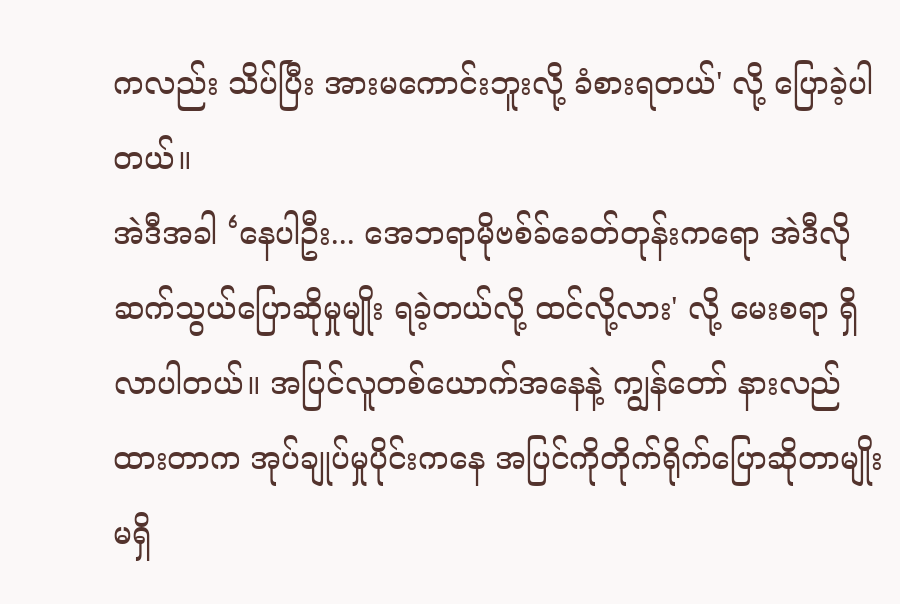ကလည်း သိပ်ပြီး အားမကောင်းဘူးလို့ ခံစားရတယ်' လို့ ပြောခဲ့ပါတယ်။
အဲဒီအခါ ‘နေပါဦး... အေဘရာမိုဗစ်ခ်ခေတ်တုန်းကရော အဲဒီလို ဆက်သွယ်ပြောဆိုမှုမျိုး ရခဲ့တယ်လို့ ထင်လို့လား' လို့ မေးစရာ ရှိလာပါတယ်။ အပြင်လူတစ်ယောက်အနေနဲ့ ကျွန်တော် နားလည်ထားတာက အုပ်ချုပ်မှုပိုင်းကနေ အပြင်ကိုတိုက်ရိုက်ပြောဆိုတာမျိုး မရှိ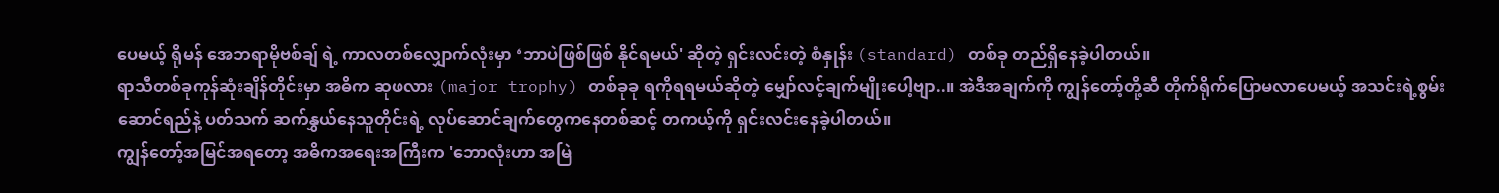ပေမယ့် ရိုမန် အေဘရာမိုဗစ်ချ် ရဲ့ ကာလတစ်လျှောက်လုံးမှာ ‘ဘာပဲဖြစ်ဖြစ် နိုင်ရမယ်' ဆိုတဲ့ ရှင်းလင်းတဲ့ စံနှုန်း (standard) တစ်ခု တည်ရှိနေခဲ့ပါတယ်။
ရာသီတစ်ခုကုန်ဆုံးချိန်တိုင်းမှာ အဓိက ဆုဖလား (major trophy) တစ်ခုခု ရကိုရရမယ်ဆိုတဲ့ မျှော်လင့်ချက်မျိုးပေါ့ဗျာ..။ အဲဒီအချက်ကို ကျွန်တော့်တို့ဆီ တိုက်ရိုက်ပြောမလာပေမယ့် အသင်းရဲ့စွမ်းဆောင်ရည်နဲ့ ပတ်သက် ဆက်နွှယ်နေသူတိုင်းရဲ့ လုပ်ဆောင်ချက်တွေကနေတစ်ဆင့် တကယ့်ကို ရှင်းလင်းနေခဲ့ပါတယ်။
ကျွန်တော့်အမြင်အရတော့ အဓိကအရေးအကြီးက 'ဘောလုံးဟာ အမြဲ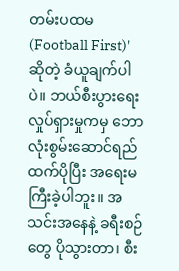တမ်းပထမ (Football First)' ဆိုတဲ့ ခံယူချက်ပါပဲ။ ဘယ်စီးပွားရေး လှုပ်ရှားမှုကမှ ဘောလုံးစွမ်းဆောင်ရည်ထက်ပိုပြီး အရေးမကြီးခဲ့ပါဘူး။ အသင်းအနေနဲ့ ခရီးစဉ်တွေ ပိုသွားတာ၊ စီး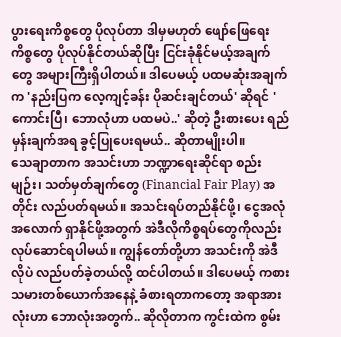ပွားရေးကိစ္စတွေ ပိုလုပ်တာ ဒါမှမဟုတ် ဖျော်ဖြေရေးကိစ္စတွေ ပိုလုပ်နိုင်တယ်ဆိုပြီး ငြင်းခုံနိုင်မယ့်အချက်တွေ အများကြီးရှိပါတယ်။ ဒါပေမယ့် ပထမဆုံးအချက်က 'နည်းပြက လေ့ကျင့်ခန်း ပိုဆင်းချင်တယ်' ဆိုရင် 'ကောင်းပြီ၊ ဘောလုံဟာ ပထမပဲ..' ဆိုတဲ့ ဦးစားပေး ရည်မှန်းချက်အရ ခွင့်ပြုပေးရမယ်.. ဆိုတာမျိုးပါ။
သေချာတာက အသင်းဟာ ဘဏ္ဍာရေးဆိုင်ရာ စည်းမျဉ်း၊ သတ်မှတ်ချက်တွေ (Financial Fair Play) အတိုင်း လည်ပတ်ရမယ်။ အသင်းရပ်တည်နိုင်ဖို့၊ ငွေအလုံအလောက် ရှာနိုင်ဖို့အတွက် အဲဒီလိုကိစ္စရပ်တွေကိုလည်း လုပ်ဆောင်ရပါမယ်။ ကျွန်တော်တို့ဟာ အသင်းကို အဲဒီလိုပဲ လည်ပတ်ခဲ့တယ်လို့ ထင်ပါတယ်။ ဒါပေမယ့် ကစားသမားတစ်ယောက်အနေနဲ့ ခံစားရတာကတော့ အရာအားလုံးဟာ ဘောလုံးအတွက်.. ဆိုလိုတာက ကွင်းထဲက စွမ်း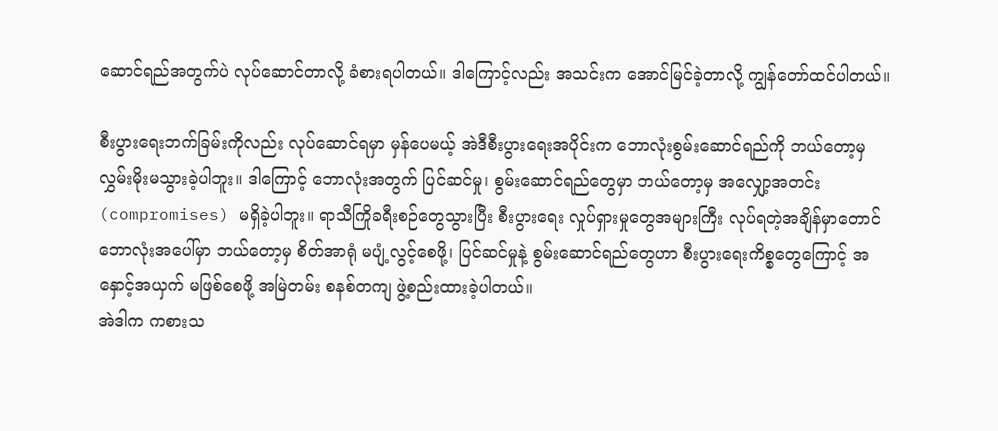ဆောင်ရည်အတွက်ပဲ လုပ်ဆောင်တာလို့ ခံစားရပါတယ်။ ဒါကြောင့်လည်း အသင်းက အောင်မြင်ခဲ့တာလို့ ကျွန်တော်ထင်ပါတယ်။

စီးပွားရေးဘက်ခြမ်းကိုလည်း လုပ်ဆောင်ရမှာ မှန်ပေမယ့် အဲဒီစီးပွားရေးအပိုင်းက ဘောလုံးစွမ်းဆောင်ရည်ကို ဘယ်တော့မှ လွှမ်းမိုးမသွားခဲ့ပါဘူး။ ဒါကြောင့် ဘောလုံးအတွက် ပြင်ဆင်မှု၊ စွမ်းဆောင်ရည်တွေမှာ ဘယ်တော့မှ အလျှော့အတင်း (compromises) မရှိခဲ့ပါဘူး။ ရာသီကြိုခရီးစဉ်တွေသွားပြီး စီးပွားရေး လှုပ်ရှားမှုတွေအများကြီး လုပ်ရတဲ့အချိန်မှာတောင် ဘောလုံးအပေါ်မှာ ဘယ်တော့မှ စိတ်အာရုံ မပျံ့လွင့်စေဖို့၊ ပြင်ဆင်မှုနဲ့ စွမ်းဆောင်ရည်တွေဟာ စီးပွားရေးကိစ္စတွေကြောင့် အနှောင့်အယှက် မဖြစ်စေဖို့ အမြဲတမ်း စနစ်တကျ ဖွဲ့စည်းထားခဲ့ပါတယ်။
အဲဒါက ကစားသ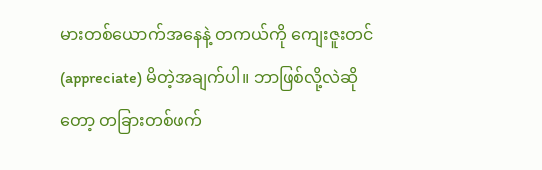မားတစ်ယောက်အနေနဲ့ တကယ်ကို ကျေးဇူးတင် (appreciate) မိတဲ့အချက်ပါ။ ဘာဖြစ်လို့လဲဆိုတော့ တခြားတစ်ဖက်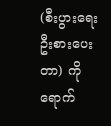(စီးပွားရေးဦးစားပေးတာ) ကို ရောက်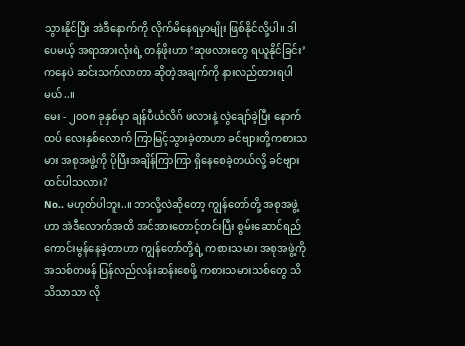သွားနိုင်ပြီး အဲဒီနောက်ကို လိုက်မိနေရမှာမျိုး ဖြစ်နိုင်လို့ပါ။ ဒါပေမယ့် အရာအားလုံးရဲ့ တန်ဖိုးဟာ ‘ဆုဖလားတွေ ရယူနိုင်ခြင်း’ ကနေပဲ ဆင်းသက်လာတာ ဆိုတဲ့အချက်ကို နားလည်ထားရပါမယ်..။
မေး - ၂၀၀၈ ခုနှစ်မှာ ချန်ပီယံလိဂ် ဖလားနဲ့ လွဲချော်ခဲ့ပြီး နောက်ထပ် လေးနှစ်လောက် ကြာမြင့်သွားခဲ့တာဟာ ခင်ဗျားတို့ကစားသမား အစုအဖွဲ့ကို ပိုပြီးအချိန်ကြာကြာ ရှိနေစေခဲ့တယ်လို့ ခင်ဗျား ထင်ပါသလား?
No.. မဟုတ်ပါဘူး..။ ဘာလို့လဲဆိုတော့ ကျွန်တော်တို့ အစုအဖွဲ့ဟာ အဲဒီလောက်အထိ အင်အားတောင့်တင်းပြီး စွမ်းဆောင်ရည် ကောင်းမွန်နေခဲ့တာဟာ ကျွန်တော်တို့ရဲ့ ကစားသမား အစုအဖွဲ့ကို အသစ်တဖန် ပြန်လည်လန်းဆန်းစေဖို့ ကစားသမားသစ်တွေ သိသိသာသာ လို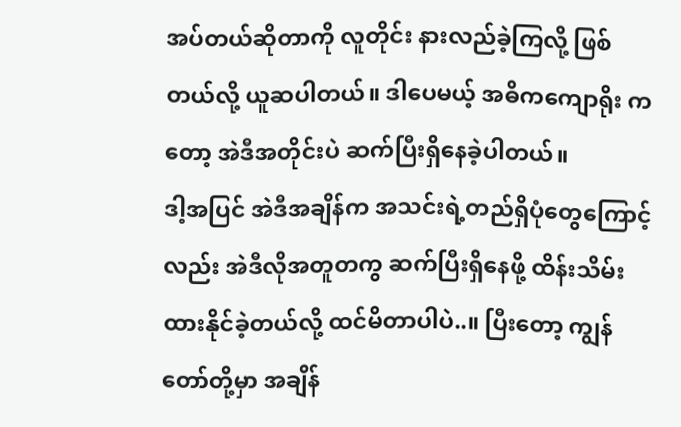အပ်တယ်ဆိုတာကို လူတိုင်း နားလည်ခဲ့ကြလို့ ဖြစ်တယ်လို့ ယူဆပါတယ်။ ဒါပေမယ့် အဓိကကျောရိုး ကတော့ အဲဒီအတိုင်းပဲ ဆက်ပြီးရှိနေခဲ့ပါတယ်။
ဒါ့အပြင် အဲဒီအချိန်က အသင်းရဲ့တည်ရှိပုံတွေကြောင့်လည်း အဲဒီလိုအတူတကွ ဆက်ပြီးရှိနေဖို့ ထိန်းသိမ်းထားနိုင်ခဲ့တယ်လို့ ထင်မိတာပါပဲ..။ ပြီးတော့ ကျွန်တော်တို့မှာ အချိန်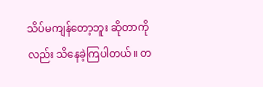သိပ်မကျန်တော့ဘူး ဆိုတာကိုလည်း သိနေခဲ့ကြပါတယ်။ တ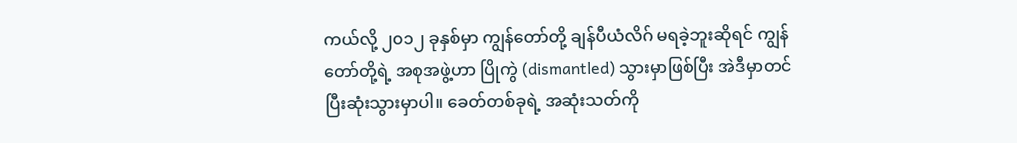ကယ်လို့ ၂၀၁၂ ခုနှစ်မှာ ကျွန်တော်တို့ ချန်ပီယံလိဂ် မရခဲ့ဘူးဆိုရင် ကျွန်တော်တို့ရဲ့ အစုအဖွဲ့ဟာ ပြိုကွဲ (dismantled) သွားမှာဖြစ်ပြီး အဲဒီမှာတင် ပြီးဆုံးသွားမှာပါ။ ခေတ်တစ်ခုရဲ့ အဆုံးသတ်ကို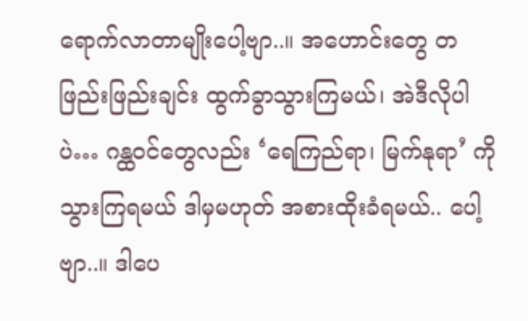ရောက်လာတာမျိုးပေါ့ဗျာ..။ အဟောင်းတွေ တဖြည်းဖြည်းချင်း ထွက်ခွာသွားကြမယ်၊ အဲဒီလိုပါပဲ… ဂန္ထဝင်တွေလည်း ‘ရေကြည်ရာ၊ မြက်နုရာ’ ကိုသွားကြရမယ် ဒါမှမဟုတ် အစားထိုးခံရမယ်.. ပေါ့ဗျာ..။ ဒါပေ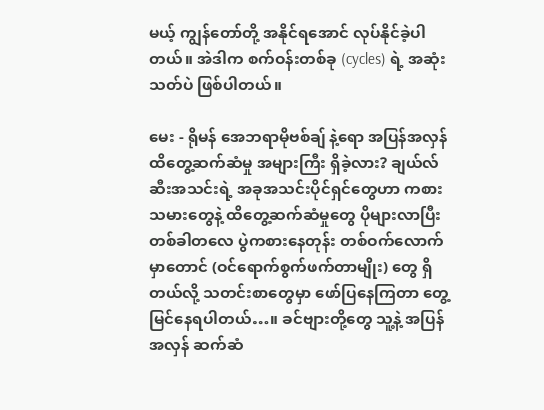မယ့် ကျွန်တော်တို့ အနိုင်ရအောင် လုပ်နိုင်ခဲ့ပါတယ်။ အဲဒါက စက်ဝန်းတစ်ခု (cycles) ရဲ့ အဆုံးသတ်ပဲ ဖြစ်ပါတယ်။

မေး - ရိုမန် အေဘရာမိုဗစ်ချ် နဲ့ရော အပြန်အလှန် ထိတွေ့ဆက်ဆံမှု အများကြီး ရှိခဲ့လား? ချယ်လ်ဆီးအသင်းရဲ့ အခုအသင်းပိုင်ရှင်တွေဟာ ကစားသမားတွေနဲ့ ထိတွေ့ဆက်ဆံမှုတွေ ပိုများလာပြီး တစ်ခါတလေ ပွဲကစားနေတုန်း တစ်ဝက်လောက်မှာတောင် (ဝင်ရောက်စွက်ဖက်တာမျိုး) တွေ ရှိတယ်လို့ သတင်းစာတွေမှာ ဖော်ပြနေကြတာ တွေ့မြင်နေရပါတယ်…။ ခင်ဗျားတို့တွေ သူ့နဲ့ အပြန်အလှန် ဆက်ဆံ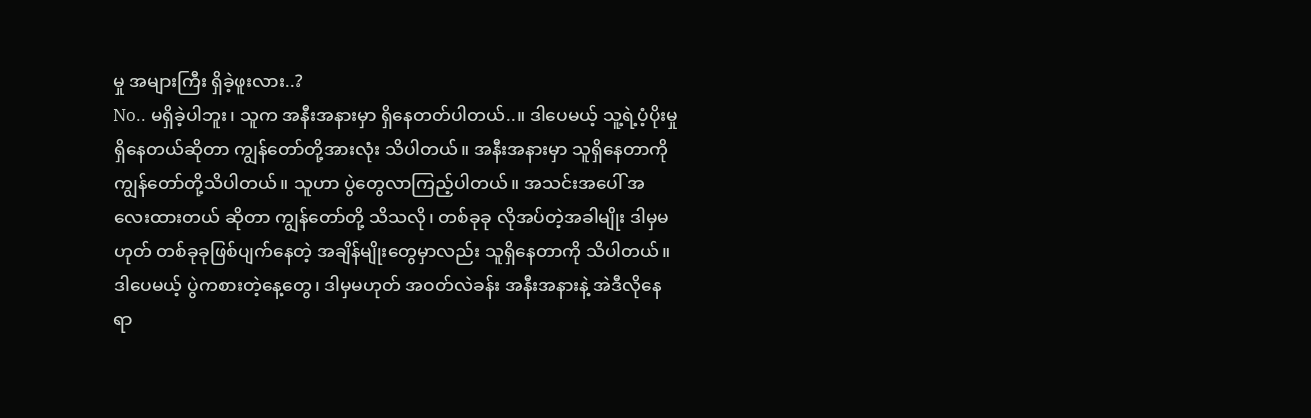မှု အများကြီး ရှိခဲ့ဖူးလား..?
No.. မရှိခဲ့ပါဘူး၊ သူက အနီးအနားမှာ ရှိနေတတ်ပါတယ်..။ ဒါပေမယ့် သူ့ရဲ့ပံ့ပိုးမှုရှိနေတယ်ဆိုတာ ကျွန်တော်တို့အားလုံး သိပါတယ်။ အနီးအနားမှာ သူရှိနေတာကို ကျွန်တော်တို့သိပါတယ်။ သူဟာ ပွဲတွေလာကြည့်ပါတယ်။ အသင်းအပေါ် အလေးထားတယ် ဆိုတာ ကျွန်တော်တို့ သိသလို၊ တစ်ခုခု လိုအပ်တဲ့အခါမျိုး ဒါမှမဟုတ် တစ်ခုခုဖြစ်ပျက်နေတဲ့ အချိန်မျိုးတွေမှာလည်း သူရှိနေတာကို သိပါတယ်။ ဒါပေမယ့် ပွဲကစားတဲ့နေ့တွေ၊ ဒါမှမဟုတ် အဝတ်လဲခန်း အနီးအနားနဲ့ အဲဒီလိုနေရာ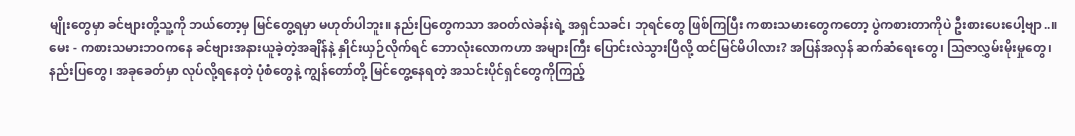မျိုးတွေမှာ ခင်ဗျားတို့သူ့ကို ဘယ်တော့မှ မြင်တွေ့ရမှာ မဟုတ်ပါဘူး။ နည်းပြတွေကသာ အဝတ်လဲခန်းရဲ့ အရှင်သခင်၊ ဘုရင်တွေ ဖြစ်ကြပြီး ကစားသမားတွေကတော့ ပွဲကစားတာကိုပဲ ဦးစားပေးပေါ့ဗျာ..။
မေး - ကစားသမားဘဝကနေ ခင်ဗျားအနားယူခဲ့တဲ့အချိန်နဲ့ နှိုင်းယှဉ်လိုက်ရင် ဘောလုံးလောကဟာ အများကြီး ပြောင်းလဲသွားပြီလို့ ထင်မြင်မိပါလား? အပြန်အလှန် ဆက်ဆံရေးတွေ၊ သြဇာလွှမ်းမိုးမှုတွေ၊ နည်းပြတွေ၊ အခုခေတ်မှာ လုပ်လို့ရနေတဲ့ ပုံစံတွေနဲ့ ကျွန်တော်တို့ မြင်တွေ့နေရတဲ့ အသင်းပိုင်ရှင်တွေကိုကြည့်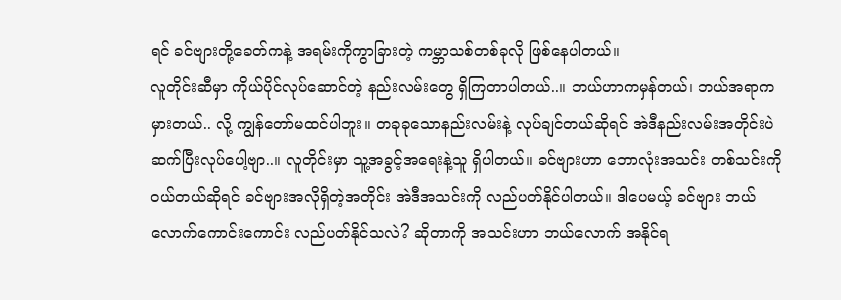ရင် ခင်ဗျားတို့ခေတ်ကနဲ့ အရမ်းကိုကွာခြားတဲ့ ကမ္ဘာသစ်တစ်ခုလို ဖြစ်နေပါတယ်။
လူတိုင်းဆီမှာ ကိုယ်ပိုင်လုပ်ဆောင်တဲ့ နည်းလမ်းတွေ ရှိကြတာပါတယ်..။ ဘယ်ဟာကမှန်တယ်၊ ဘယ်အရာက မှားတယ်.. လို့ ကျွန်တော်မထင်ပါဘူး။ တခုခုသောနည်းလမ်းနဲ့ လုပ်ချင်တယ်ဆိုရင် အဲဒီနည်းလမ်းအတိုင်းပဲ ဆက်ပြီးလုပ်ပေါ့ဗျာ..။ လူတိုင်းမှာ သူ့အခွင့်အရေးနဲ့သူ ရှိပါတယ်။ ခင်ဗျားဟာ ဘောလုံးအသင်း တစ်သင်းကို ဝယ်တယ်ဆိုရင် ခင်ဗျားအလိုရှိတဲ့အတိုင်း အဲဒီအသင်းကို လည်ပတ်နိုင်ပါတယ်။ ဒါပေမယ့် ခင်ဗျား ဘယ်လောက်ကောင်းကောင်း လည်ပတ်နိုင်သလဲ? ဆိုတာကို အသင်းဟာ ဘယ်လောက် အနိုင်ရ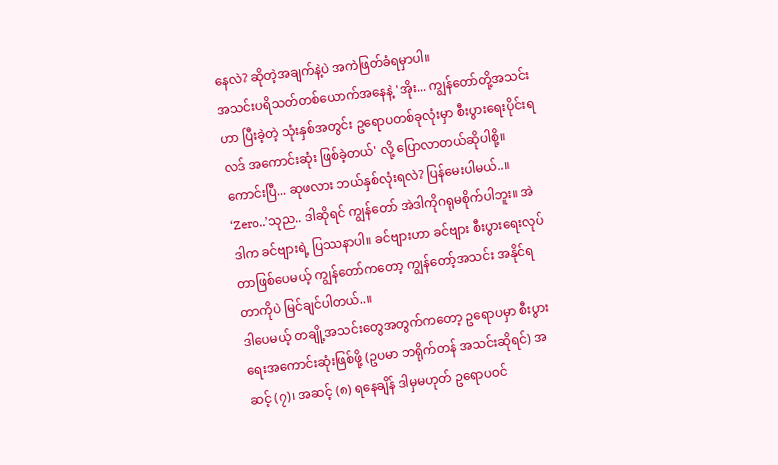နေလဲ? ဆိုတဲ့အချက်နဲ့ပဲ အကဲဖြတ်ခံရမှာပါ။
အသင်းပရိသတ်တစ်ယောက်အနေနဲ့ 'အိုး... ကျွန်တော်တို့အသင်းဟာ ပြီးခဲ့တဲ့ သုံးနှစ်အတွင်း ဥရောပတစ်ခုလုံးမှာ စီးပွားရေးပိုင်းရလဒ် အကောင်းဆုံး ဖြစ်ခဲ့တယ်' လို့ ပြောလာတယ်ဆိုပါစို့။ ကောင်းပြီ... ဆုဖလား ဘယ်နှစ်လုံးရလဲ? ပြန်မေးပါမယ်..။ ‘Zero..’သုည.. ဒါဆိုရင် ကျွန်တော် အဲဒါကိုဂရုမစိုက်ပါဘူး။ အဲဒါက ခင်ဗျားရဲ့ ပြဿနာပါ။ ခင်ဗျားဟာ ခင်ဗျား စီးပွားရေးလုပ်တာဖြစ်ပေမယ့် ကျွန်တော်ကတော့ ကျွန်တော့်အသင်း အနိုင်ရတာကိုပဲ မြင်ချင်ပါတယ်..။
ဒါပေမယ့် တချို့အသင်းတွေအတွက်ကတော့ ဥရောပမှာ စီးပွားရေးအကောင်းဆုံးဖြစ်ဖို့ (ဥပမာ ဘရိုက်တန် အသင်းဆိုရင်) အဆင့် (၇)၊ အဆင့် (၈) ရနေချိန် ဒါမှမဟုတ် ဥရောပဝင်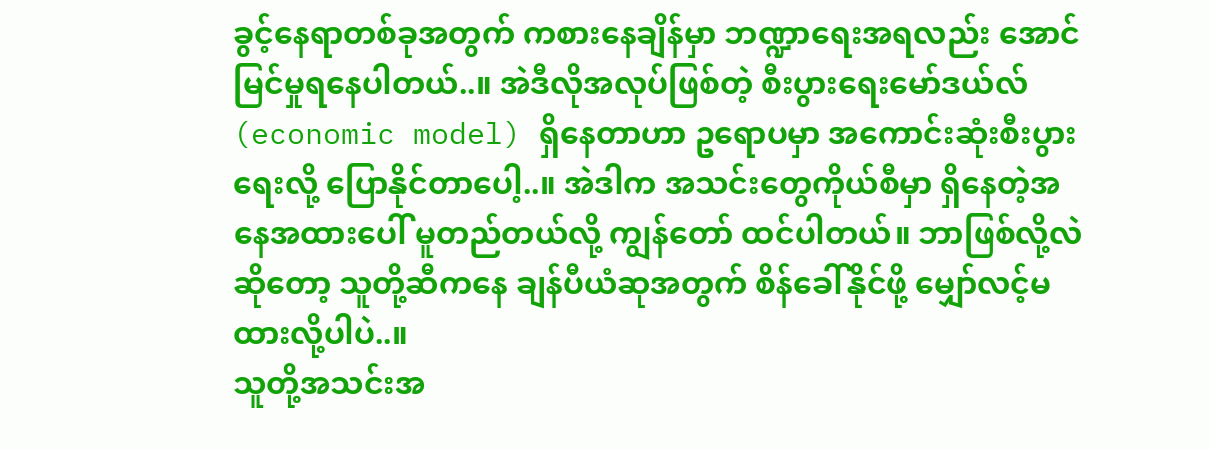ခွင့်နေရာတစ်ခုအတွက် ကစားနေချိန်မှာ ဘဏ္ဍာရေးအရလည်း အောင်မြင်မှုရနေပါတယ်..။ အဲဒီလိုအလုပ်ဖြစ်တဲ့ စီးပွားရေးမော်ဒယ်လ် (economic model) ရှိနေတာဟာ ဥရောပမှာ အကောင်းဆုံးစီးပွားရေးလို့ ပြောနိုင်တာပေါ့..။ အဲဒါက အသင်းတွေကိုယ်စီမှာ ရှိနေတဲ့အနေအထားပေါ် မူတည်တယ်လို့ ကျွန်တော် ထင်ပါတယ်။ ဘာဖြစ်လို့လဲဆိုတော့ သူတို့ဆီကနေ ချန်ပီယံဆုအတွက် စိန်ခေါ်နိုင်ဖို့ မျှော်လင့်မထားလို့ပါပဲ..။
သူတို့အသင်းအ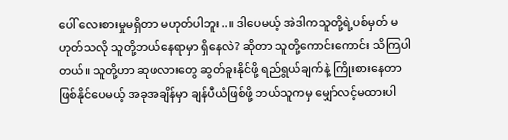ပေါ် လေးစားမှုမရှိတာ မဟုတ်ပါဘူး..။ ဒါပေမယ့် အဲဒါကသူတို့ရဲ့ပစ်မှတ် မဟုတ်သလို သူတို့ဘယ်နေရာမှာ ရှိနေလဲ? ဆိုတာ သူတို့ကောင်းကောင်း သိကြပါတယ်။ သူတို့ဟာ ဆုဖလားတွေ ဆွတ်ခူးနိုင်ဖို့ ရည်ရွယ်ချက်နဲ့ ကြိုးစားနေတာ ဖြစ်နိုင်ပေမယ့် အခုအချိန်မှာ ချန်ပီယံဖြစ်ဖို့ ဘယ်သူကမှ မျှော်လင့်မထားပါ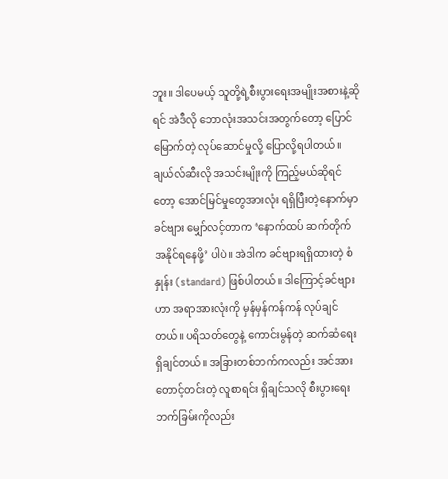ဘူး။ ဒါပေမယ့် သူတို့ရဲ့စီးပွားရေးအမျိုးအစားနဲ့ဆိုရင် အဲဒီလို ဘောလုံးအသင်းအတွက်တော့ ပြောင်မြောက်တဲ့ လုပ်ဆောင်မှုလို့ ပြောလို့ရပါတယ်။
ချယ်လ်ဆီးလို အသင်းမျိုးကို ကြည့်မယ်ဆိုရင်တော့ အောင်မြင်မှုတွေအားလုံး ရရှိပြီးတဲ့နောက်မှာ ခင်ဗျား မျှော်လင့်တာက ‘နောက်ထပ် ဆက်တိုက်အနိုင်ရနေဖို့’ ပါပဲ။ အဲဒါက ခင်ဗျားရရှိထားတဲ့ စံနှုန်း (standard) ဖြစ်ပါတယ်။ ဒါကြောင့်ခင်ဗျားဟာ အရာအားလုံးကို မှန်မှန်ကန်ကန် လုပ်ချင်တယ်။ ပရိသတ်တွေနဲ့ ကောင်းမွန်တဲ့ ဆက်ဆံရေး ရှိချင်တယ်။ အခြားတစ်ဘက်ကလည်း အင်အားတောင့်တင်းတဲ့ လူစာရင်း ရှိချင်သလို စီးပွားရေးဘက်ခြမ်းကိုလည်း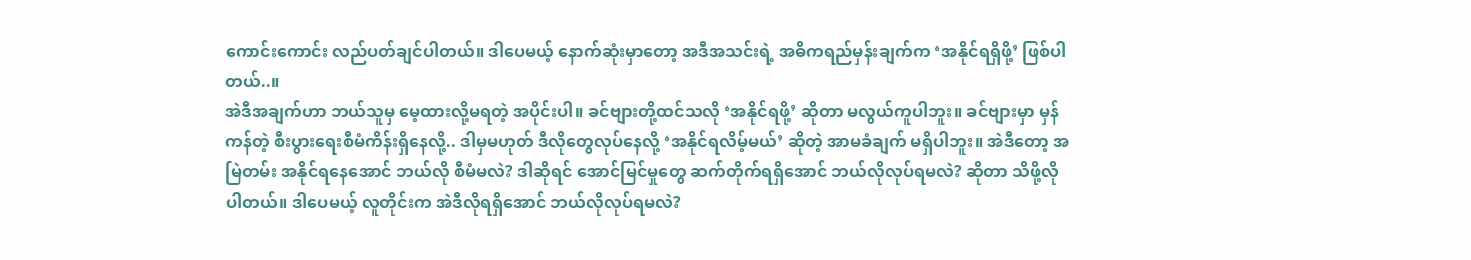ကောင်းကောင်း လည်ပတ်ချင်ပါတယ်။ ဒါပေမယ့် နောက်ဆုံးမှာတော့ အဒီအသင်းရဲ့ အဓိကရည်မှန်းချက်က ‘အနိုင်ရရှိဖို့’ ဖြစ်ပါတယ်..။
အဲဒီအချက်ဟာ ဘယ်သူမှ မေ့ထားလို့မရတဲ့ အပိုင်းပါ။ ခင်ဗျားတို့ထင်သလို ‘အနိုင်ရဖို့’ ဆိုတာ မလွယ်ကူပါဘူး။ ခင်ဗျားမှာ မှန်ကန်တဲ့ စီးပွားရေးစီမံကိန်းရှိနေလို့.. ဒါမှမဟုတ် ဒီလိုတွေလုပ်နေလို့ ‘အနိုင်ရလိမ့်မယ်’ ဆိုတဲ့ အာမခံချက် မရှိပါဘူး။ အဲဒီတော့ အမြဲတမ်း အနိုင်ရနေအောင် ဘယ်လို စီမံမလဲ? ဒါဆိုရင် အောင်မြင်မှုတွေ ဆက်တိုက်ရရှိအောင် ဘယ်လိုလုပ်ရမလဲ? ဆိုတာ သိဖို့လိုပါတယ်။ ဒါပေမယ့် လူတိုင်းက အဲဒီလိုရရှိအောင် ဘယ်လိုလုပ်ရမလဲ?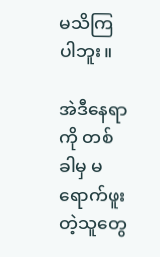မသိကြပါဘူး။

အဲဒီနေရာကို တစ်ခါမှ မရောက်ဖူးတဲ့သူတွေ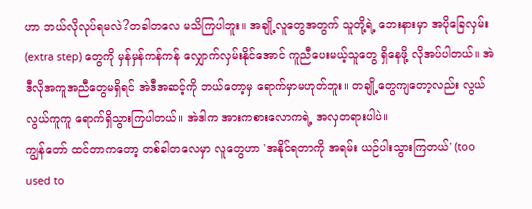ဟာ ဘယ်လိုလုပ်ရမလဲ?တခါတလေ မသိကြပါဘူး။ အချို့လူတွေအတွက် သူတို့ရဲ့ ဘေးနားမှာ အပိုခြေလှမ်း (extra step) တွေကို မှန်မှန်ကန်ကန် လျှောက်လှမ်းနိုင်အောင် ကူညီပေးမယ့်သူတွေ ရှိနေဖို့ လိုအပ်ပါတယ်။ အဲဒီလိုအကူအညီတွေမရှိရင် အဲဒီအဆင့်ကို ဘယ်တော့မှ ရောက်မှာမဟုတ်ဘူး။ တချို့တွေကျတော့လည်း လွယ်လွယ်ကူကူ ရောက်ရှိသွားကြပါတယ်။ အဲဒါက အားကစားလောကရဲ့ အလှတရားပါပဲ။
ကျွန်တော် ထင်တာကတော့ တစ်ခါတလေမှာ လူတွေဟာ 'အနိုင်ရတာကို အရမ်း ယဉ်ပါးသွားကြတယ်' (too used to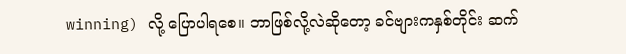winning) လို့ ပြောပါရစေ။ ဘာဖြစ်လို့လဲဆိုတော့ ခင်ဗျားကနှစ်တိုင်း ဆက်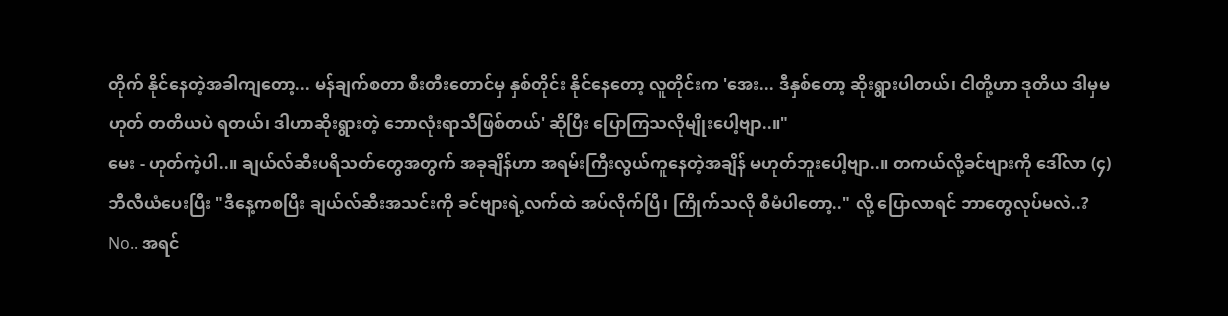တိုက် နိုင်နေတဲ့အခါကျတော့... မန်ချက်စတာ စီးတီးတောင်မှ နှစ်တိုင်း နိုင်နေတော့ လူတိုင်းက 'အေး... ဒီနှစ်တော့ ဆိုးရွားပါတယ်၊ ငါတို့ဟာ ဒုတိယ ဒါမှမဟုတ် တတိယပဲ ရတယ်၊ ဒါဟာဆိုးရွားတဲ့ ဘောလုံးရာသီဖြစ်တယ်' ဆိုပြီး ပြောကြသလိုမျိုးပေါ့ဗျာ..။"
မေး - ဟုတ်ကဲ့ပါ..။ ချယ်လ်ဆီးပရိသတ်တွေအတွက် အခုချိန်ဟာ အရမ်းကြီးလွယ်ကူနေတဲ့အချိန် မဟုတ်ဘူးပေါ့ဗျာ..။ တကယ်လို့ခင်ဗျားကို ဒေါ်လာ (၄) ဘီလီယံပေးပြီး "ဒီနေ့ကစပြီး ချယ်လ်ဆီးအသင်းကို ခင်ဗျားရဲ့လက်ထဲ အပ်လိုက်ပြီ၊ ကြိုက်သလို စီမံပါတော့.." လို့ ပြောလာရင် ဘာတွေလုပ်မလဲ..?
No.. အရင်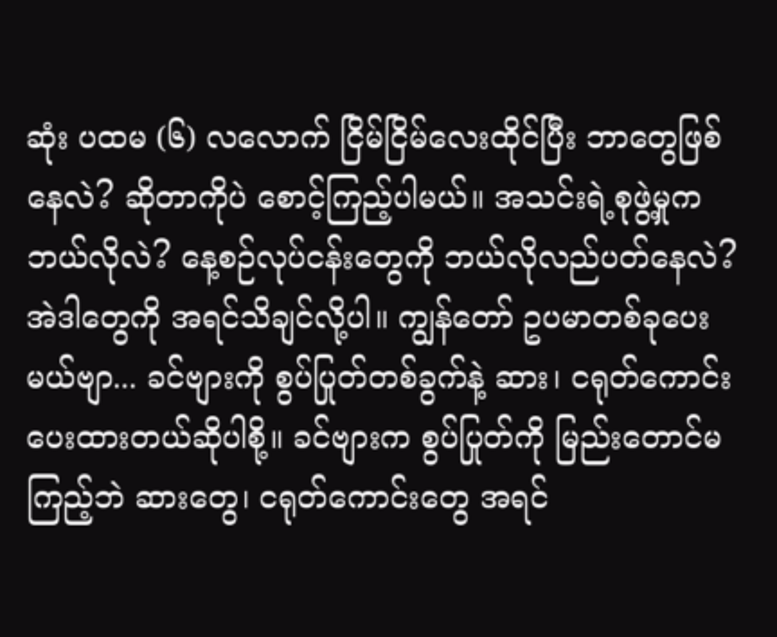ဆုံး ပထမ (၆) လလောက် ငြိမ်ငြိမ်လေးထိုင်ပြီး ဘာတွေဖြစ်နေလဲ? ဆိုတာကိုပဲ စောင့်ကြည့်ပါမယ်။ အသင်းရဲ့စုဖွဲ့မှုက ဘယ်လိုလဲ? နေ့စဉ်လုပ်ငန်းတွေကို ဘယ်လိုလည်ပတ်နေလဲ? အဲဒါတွေကို အရင်သိချင်လို့ပါ။ ကျွန်တော် ဥပမာတစ်ခုပေးမယ်ဗျာ... ခင်ဗျားကို စွပ်ပြုတ်တစ်ခွက်နဲ့ ဆား၊ ငရုတ်ကောင်း ပေးထားတယ်ဆိုပါစို့။ ခင်ဗျားက စွပ်ပြုတ်ကို မြည်းတောင်မကြည့်ဘဲ ဆားတွေ၊ ငရုတ်ကောင်းတွေ အရင်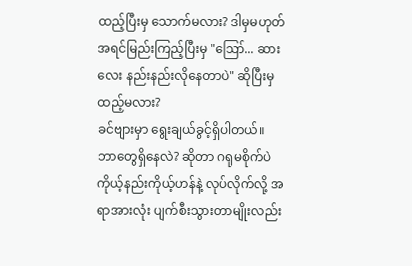ထည့်ပြီးမှ သောက်မလား? ဒါမှမဟုတ် အရင်မြည်းကြည့်ပြီးမှ "ဪ... ဆားလေး နည်းနည်းလိုနေတာပဲ" ဆိုပြီးမှ ထည့်မလား?
ခင်ဗျားမှာ ရွေးချယ်ခွင့်ရှိပါတယ်။ ဘာတွေရှိနေလဲ? ဆိုတာ ဂရုမစိုက်ပဲ ကိုယ့်နည်းကိုယ့်ဟန်နဲ့ လုပ်လိုက်လို့ အရာအားလုံး ပျက်စီးသွားတာမျိုးလည်း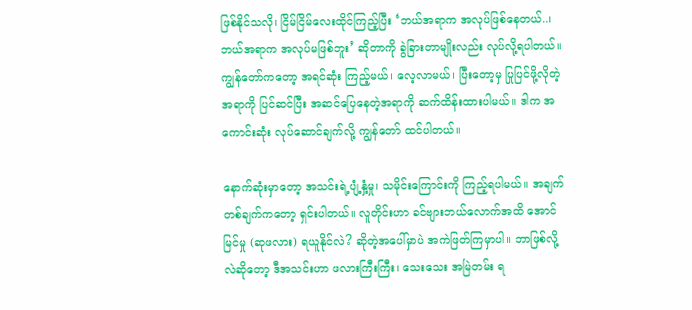ဖြစ်နိုင်သလို၊ ငြိမ်ငြိမ်လေးထိုင်ကြည့်ပြီး ‘ဘယ်အရာက အလုပ်ဖြစ်နေတယ်..၊ ဘယ်အရာက အလုပ်မဖြစ်ဘူး’ ဆိုတာကို ခွဲခြားတာမျိုးလည်း လုပ်လို့ရပါတယ်။ ကျွန်တော်ကတော့ အရင်ဆုံး ကြည့်မယ်၊ လေ့လာမယ်၊ ပြီးတော့မှ ပြုပြင်ဖို့လိုတဲ့အရာကို ပြင်ဆင်ပြီး အဆင်ပြေနေတဲ့အရာကို ဆက်ထိန်းထားပါမယ်။ ဒါက အကောင်းဆုံး လုပ်ဆောင်ချက်လို့ ကျွန်တော် ထင်ပါတယ်။

နောက်ဆုံးမှာတော့ အသင်းရဲ့ပျံ့နှံ့မှု၊ သမိုင်းကြောင်းကို ကြည့်ရပါမယ်။ အချက်တစ်ချက်ကတော့ ရှင်းပါတယ်။ လူတိုင်းဟာ ခင်ဗျားဘယ်လောက်အထိ အောင်မြင်မှု (ဆုဖလား) ရယူနိုင်လဲ? ဆိုတဲ့အပေါ်မှာပဲ အကဲဖြတ်ကြမှာပါ။ ဘာဖြစ်လို့လဲဆိုတော့ ဒီအသင်းဟာ ဖလားကြီးကြီး၊ သေးသေး အမြဲတမ်း ရ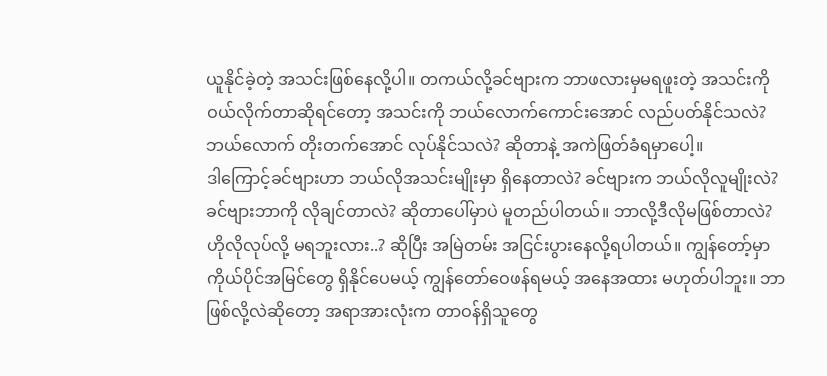ယူနိုင်ခဲ့တဲ့ အသင်းဖြစ်နေလို့ပါ။ တကယ်လို့ခင်ဗျားက ဘာဖလားမှမရဖူးတဲ့ အသင်းကို ဝယ်လိုက်တာဆိုရင်တော့ အသင်းကို ဘယ်လောက်ကောင်းအောင် လည်ပတ်နိုင်သလဲ? ဘယ်လောက် တိုးတက်အောင် လုပ်နိုင်သလဲ? ဆိုတာနဲ့ အကဲဖြတ်ခံရမှာပေါ့။
ဒါကြောင့်ခင်ဗျားဟာ ဘယ်လိုအသင်းမျိုးမှာ ရှိနေတာလဲ? ခင်ဗျားက ဘယ်လိုလူမျိုးလဲ? ခင်ဗျားဘာကို လိုချင်တာလဲ? ဆိုတာပေါ်မှာပဲ မူတည်ပါတယ်။ ဘာလို့ဒီလိုမဖြစ်တာလဲ? ဟိုလိုလုပ်လို့ မရဘူးလား..? ဆိုပြီး အမြဲတမ်း အငြင်းပွားနေလို့ရပါတယ်။ ကျွန်တော့်မှာ ကိုယ်ပိုင်အမြင်တွေ ရှိနိုင်ပေမယ့် ကျွန်တော်ဝေဖန်ရမယ့် အနေအထား မဟုတ်ပါဘူး။ ဘာဖြစ်လို့လဲဆိုတော့ အရာအားလုံးက တာဝန်ရှိသူတွေ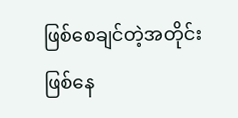ဖြစ်စေချင်တဲ့အတိုင်း ဖြစ်နေ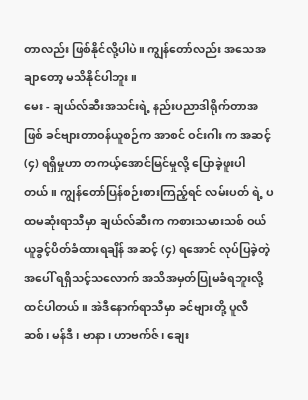တာလည်း ဖြစ်နိုင်လို့ပါပဲ။ ကျွန်တော်လည်း အသေအချာတော့ မသိနိုင်ပါဘူး။
မေး - ချယ်လ်ဆီးအသင်းရဲ့ နည်းပညာဒါရိုက်တာအဖြစ် ခင်ဗျားတာဝန်ယူစဉ်က အာစင် ဝင်းဂါး က အဆင့် (၄) ရရှိမှုဟာ တကယ့်အောင်မြင်မှုလို့ ပြောခဲ့ဖူးပါတယ်။ ကျွန်တော်ပြန်စဉ်းစားကြည့်ရင် လမ်းပတ် ရဲ့ ပထမဆုံးရာသီမှာ ချယ်လ်ဆီးက ကစားသမားသစ် ဝယ်ယူခွင့်ပိတ်ခံထားရချိန် အဆင့် (၄) ရအောင် လုပ်ပြခဲ့တဲ့အပေါ် ရရှိသင့်သလောက် အသိအမှတ်ပြုမခံရဘူးလို့ ထင်ပါတယ်။ အဲဒီနောက်ရာသီမှာ ခင်ဗျားတို့ ပူလီဆစ်၊ မန်ဒီ၊ ဗာနာ၊ ဟာဗက်ဇ်၊ ချေး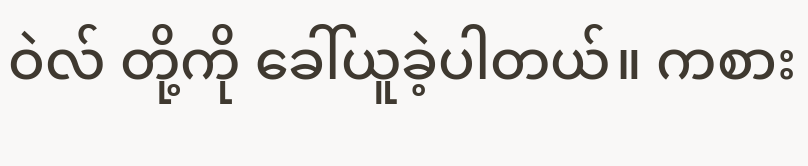ဝဲလ် တို့ကို ခေါ်ယူခဲ့ပါတယ်။ ကစား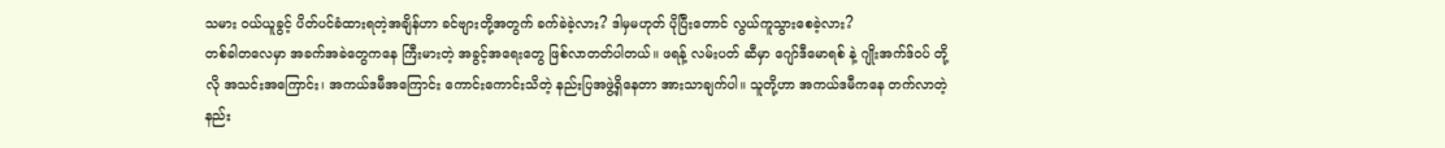သမား ဝယ်ယူခွင့် ပိတ်ပင်ခံထားရတဲ့အချိန်ဟာ ခင်ဗျားတို့အတွက် ခက်ခဲခဲ့လား? ဒါမှမဟုတ် ပိုပြီးတောင် လွယ်ကူသွားစေခဲ့လား?
တစ်ခါတလေမှာ အခက်အခဲတွေကနေ ကြီးမားတဲ့ အခွင့်အရေးတွေ ဖြစ်လာတတ်ပါတယ်။ ဖရန့် လမ်းပတ် ဆီမှာ ဂျော်ဒီမောရစ် နဲ့ ဂျိုးအက်ဒ်ဝပ် တို့လို အသင်းအကြောင်း၊ အကယ်ဒမီအကြောင်း ကောင်းကောင်းသိတဲ့ နည်းပြအဖွဲ့ရှိနေတာ အားသာချက်ပါ။ သူတို့ဟာ အကယ်ဒမီကနေ တက်လာတဲ့ နည်း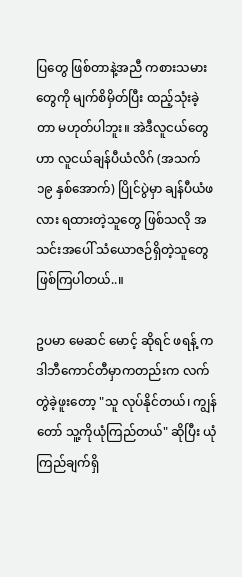ပြတွေ ဖြစ်တာနဲ့အညီ ကစားသမားတွေကို မျက်စိမှိတ်ပြီး ထည့်သုံးခဲ့တာ မဟုတ်ပါဘူး။ အဲဒီလူငယ်တွေဟာ လူငယ်ချန်ပီယံလိဂ် (အသက် ၁၉ နှစ်အောက်) ပြိုင်ပွဲမှာ ချန်ပီယံဖလား ရထားတဲ့သူတွေ ဖြစ်သလို အသင်းအပေါ် သံယောဇဉ်ရှိတဲ့သူတွေ ဖြစ်ကြပါတယ်..။

ဥပမာ မေဆင် မောင့် ဆိုရင် ဖရန့် က ဒါဘီကောင်တီမှာကတည်းက လက်တွဲခဲ့ဖူးတော့ "သူ လုပ်နိုင်တယ်၊ ကျွန်တော် သူ့ကိုယုံကြည်တယ်" ဆိုပြီး ယုံကြည်ချက်ရှိ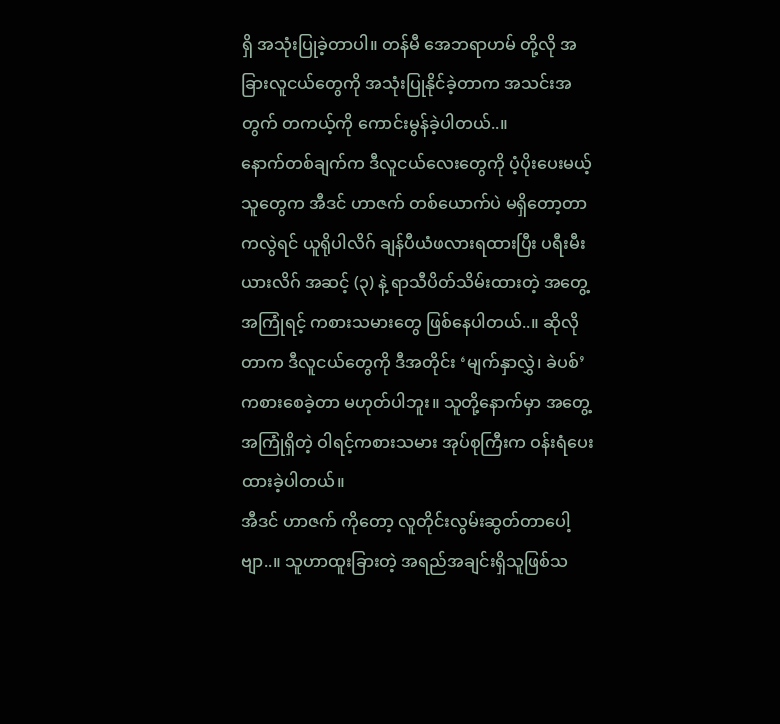ရှိ အသုံးပြုခဲ့တာပါ။ တန်မီ အေဘရာဟမ် တို့လို အခြားလူငယ်တွေကို အသုံးပြုနိုင်ခဲ့တာက အသင်းအတွက် တကယ့်ကို ကောင်းမွန်ခဲ့ပါတယ်..။
နောက်တစ်ချက်က ဒီလူငယ်လေးတွေကို ပံ့ပိုးပေးမယ့်သူတွေက အီဒင် ဟာဇက် တစ်ယောက်ပဲ မရှိတော့တာကလွဲရင် ယူရိုပါလိဂ် ချန်ပီယံဖလားရထားပြီး ပရီးမီးယားလိဂ် အဆင့် (၃) နဲ့ ရာသီပိတ်သိမ်းထားတဲ့ အတွေ့အကြုံရင့် ကစားသမားတွေ ဖြစ်နေပါတယ်..။ ဆိုလိုတာက ဒီလူငယ်တွေကို ဒီအတိုင်း ‘မျက်နှာလွှဲ၊ ခဲပစ်’ ကစားစေခဲ့တာ မဟုတ်ပါဘူး။ သူတို့နောက်မှာ အတွေ့အကြုံရှိတဲ့ ဝါရင့်ကစားသမား အုပ်စုကြီးက ဝန်းရံပေးထားခဲ့ပါတယ်။
အီဒင် ဟာဇက် ကိုတော့ လူတိုင်းလွမ်းဆွတ်တာပေါ့ဗျာ..။ သူဟာထူးခြားတဲ့ အရည်အချင်းရှိသူဖြစ်သ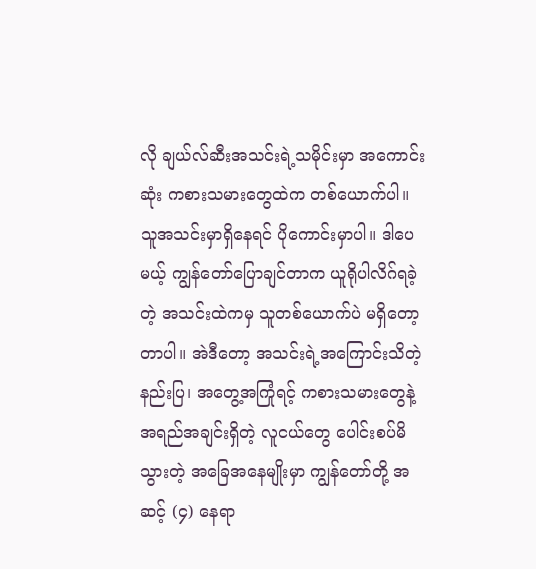လို ချယ်လ်ဆီးအသင်းရဲ့သမိုင်းမှာ အကောင်းဆုံး ကစားသမားတွေထဲက တစ်ယောက်ပါ။ သူအသင်းမှာရှိနေရင် ပိုကောင်းမှာပါ။ ဒါပေမယ့် ကျွန်တော်ပြောချင်တာက ယူရိုပါလိဂ်ရခဲ့တဲ့ အသင်းထဲကမှ သူတစ်ယောက်ပဲ မရှိတော့တာပါ။ အဲဒီတော့ အသင်းရဲ့အကြောင်းသိတဲ့ နည်းပြ၊ အတွေ့အကြုံရင့် ကစားသမားတွေနဲ့ အရည်အချင်းရှိတဲ့ လူငယ်တွေ ပေါင်းစပ်မိသွားတဲ့ အခြေအနေမျိုးမှာ ကျွန်တော်တို့ အဆင့် (၄) နေရာ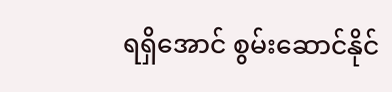ရရှိအောင် စွမ်းဆောင်နိုင်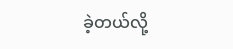ခဲ့တယ်လို့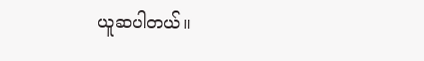ယူဆပါတယ်။